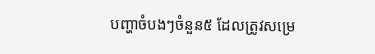បញ្ហាចំបងៗចំនួន៥ ដែលត្រូវសម្រេ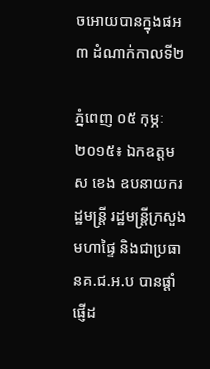ចអោយបានក្នុងផអ៣ ដំណាក់កាលទី២

ភ្នំពេញ ០៥ កុម្ភៈ ២០១៥៖ ឯកឧត្តម ស ខេង ឧបនាយករដ្ឋមន្រ្តី រដ្ឋមន្ត្រីក្រសួងមហាផ្ទៃ និងជាប្រធានគ.ជ.អ.ប បានផ្ដាំផ្ញើដ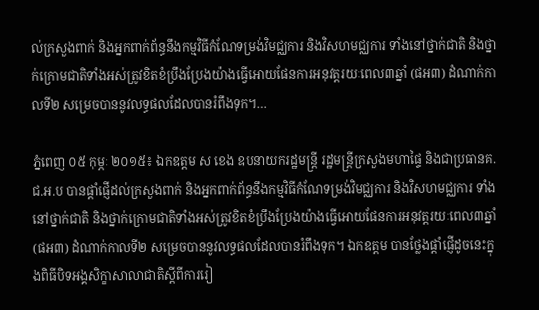ល់ក្រសួងពាក់ និងអ្នកពាក់ព័ន្ធនឹងកម្មវិធីកំណែទម្រង់វិមជ្ឈការ និងវិសហមជ្ឈការ ទាំងនៅថ្នាក់ជាតិ និងថ្នាក់ក្រោមជាតិទាំងអស់ត្រូវខិតខំប្រឹងប្រែងយ៉ាងធ្វើអោយផែនការអនុវត្តរយៈពេល៣ឆ្នាំ (ផអ៣) ដំណាក់កាលទី២ សម្រេចបាននូវលទ្ធផលដែលបានរំពឹងទុក។…

ភ្នំពេញ ០៥ កុម្ភៈ ២០១៥៖ ឯកឧត្តម ស ខេង ឧបនាយករដ្ឋមន្រ្តី រដ្ឋមន្ត្រីក្រសួងមហាផ្ទៃ និងជាប្រធានគ.ជ.អ.ប បានផ្ដាំផ្ញើដល់ក្រសួងពាក់ និងអ្នកពាក់ព័ន្ធនឹងកម្មវិធីកំណែទម្រង់វិមជ្ឈការ និងវិសហមជ្ឈការ ទាំងនៅថ្នាក់ជាតិ និងថ្នាក់ក្រោមជាតិទាំងអស់ត្រូវខិតខំប្រឹងប្រែងយ៉ាងធ្វើអោយផែនការអនុវត្តរយៈពេល៣ឆ្នាំ (ផអ៣) ដំណាក់កាលទី២ សម្រេចបាននូវលទ្ធផលដែលបានរំពឹងទុក។ ឯកឧត្តម បានថ្លែងផ្ដាំផ្ញើដូចនេះក្នុងពិធីបិទអង្គសិក្ខាសាលាជាតិស្តីពីការរៀ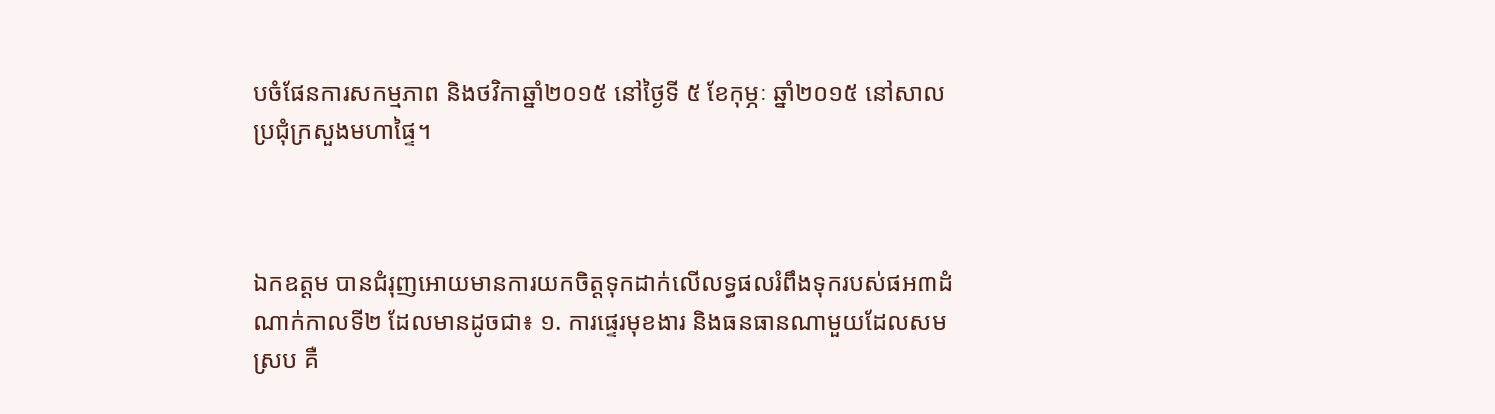បចំផែនការសកម្មភាព និងថវិកាឆ្នាំ២០១៥ នៅថ្ងៃទី ៥ ខែកុម្ភៈ ឆ្នាំ២០១៥ នៅសាលប្រជុំក្រសួងមហាផ្ទៃ។



ឯកឧត្តម បានជំរុញអោយមានការយកចិត្តទុកដាក់លើលទ្ធផលរំពឹងទុករបស់ផអ៣ដំណាក់កាលទី២ ដែលមានដូចជា៖ ១. ការផ្ទេរមុខងារ និងធនធានណាមួយដែលសមស្រប គឺ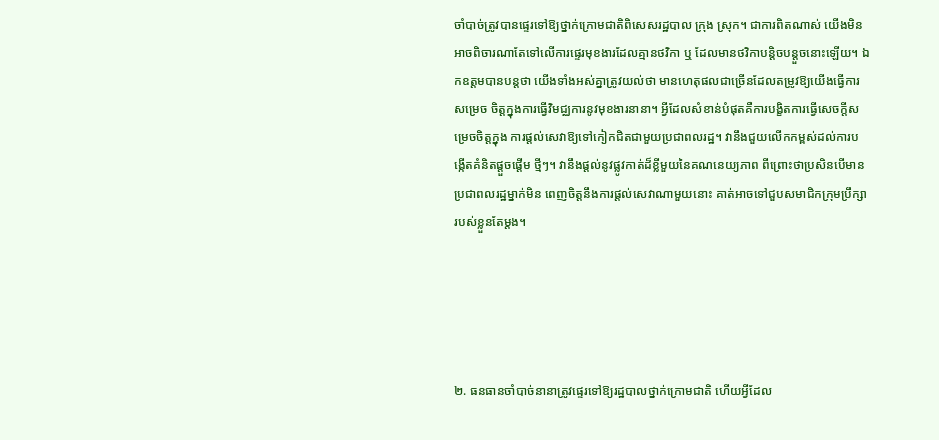ចាំបាច់ត្រូវបានផ្ទេរទៅឱ្យថ្នាក់ក្រោមជាតិពិសេសរដ្ឋបាល ក្រុង ស្រុក។ ជាការពិតណាស់ យើងមិនអាចពិចារណាតែទៅលើការផ្ទេរមុខងារដែលគ្មានថវិកា ឬ ដែលមានថវិកាបន្តិចបន្តួចនោះឡើយ។ ឯកឧត្តមបានបន្តថា យើងទាំងអស់គ្នាត្រូវយល់ថា មានហេតុផលជាច្រើនដែលតម្រូវឱ្យយើងធ្វើការសម្រេច ចិត្តក្នុងការធ្វើវិមជ្ឈការនូវមុខងារនានា។ អ្វីដែលសំខាន់បំផុតគឺការបង្ខិតការធ្វើសេចក្តីសម្រេចចិត្តក្នុង ការផ្តល់សេវាឱ្យទៅកៀកជិតជាមួយប្រជាពលរដ្ឋ។ វានឹងជួយលើកកម្ពស់ដល់ការបង្កើតគំនិតផ្តួចផ្តើម ថ្មីៗ។ វានឹងផ្តល់នូវផ្លូវកាត់ដ៏ខ្លីមួយនៃគណនេយ្យភាព ពីព្រោះថាប្រសិនបើមានប្រជាពលរដ្ឋម្នាក់មិន ពេញចិត្តនឹងការផ្តល់សេវាណាមួយនោះ គាត់អាចទៅជួបសមាជិកក្រុមប្រឹក្សារបស់ខ្លួនតែម្តង។





២. ធនធានចាំបាច់នានាត្រូវផ្ទេរទៅឱ្យរដ្ឋបាលថ្នាក់ក្រោមជាតិ ហើយអ្វីដែល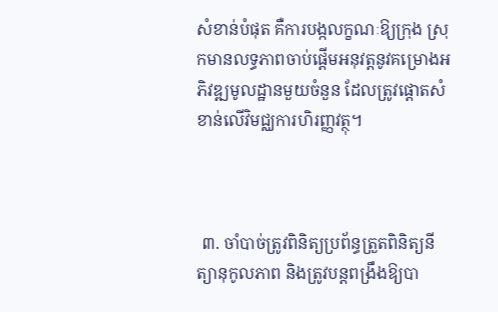សំខាន់បំផុត គឺការបង្កលក្ខណៈឱ្យក្រុង ស្រុកមានលទ្ធភាពចាប់ផ្តើមអនុវត្តនូវគម្រោងអភិវឌ្ឍមូលដ្ឋានមួយចំនួន ដែលត្រូវផ្តោតសំខាន់លើវិមជ្ឈការហិរញ្ញវត្ថុ។



 ៣. ចាំបាច់ត្រូវពិនិត្យប្រព័ន្ធត្រួតពិនិត្យនីត្យានុកូលភាព និងត្រូវបន្តពង្រឹងឱ្យបា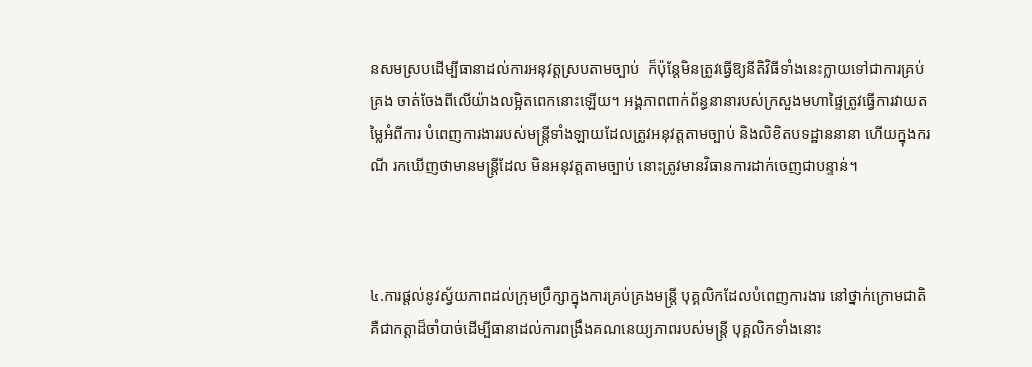នសមស្របដើម្បីធានាដល់ការអនុវត្តស្របតាមច្បាប់  ក៏ប៉ុន្តែមិនត្រូវធ្វើឱ្យនីតិវិធីទាំងនេះក្លាយទៅជាការគ្រប់គ្រង ចាត់ចែងពីលើយ៉ាងលម្អិតពេកនោះឡើយ។ អង្គភាពពាក់ព័ន្ធនានារបស់ក្រសួងមហាផ្ទៃត្រូវធ្វើការវាយតម្លៃអំពីការ បំពេញការងាររបស់មន្ត្រីទាំងឡាយដែលត្រូវអនុវត្តតាមច្បាប់ និងលិខិតបទដ្ឋាននានា ហើយក្នុងករណី រកឃើញថាមានមន្ត្រីដែល មិនអនុវត្តតាមច្បាប់ នោះត្រូវមានវិធានការដាក់ចេញជាបន្ទាន់។



៤.ការផ្តល់នូវស្វ័យភាពដល់ក្រុមប្រឹក្សាក្នុងការគ្រប់គ្រងមន្រ្តី បុគ្គលិកដែលបំពេញការងារ នៅថ្នាក់ក្រោមជាតិ គឺជាកត្តាដ៏ចាំបាច់ដើម្បីធានាដល់ការពង្រឹងគណនេយ្យភាពរបស់មន្ត្រី បុគ្គលិកទាំងនោះ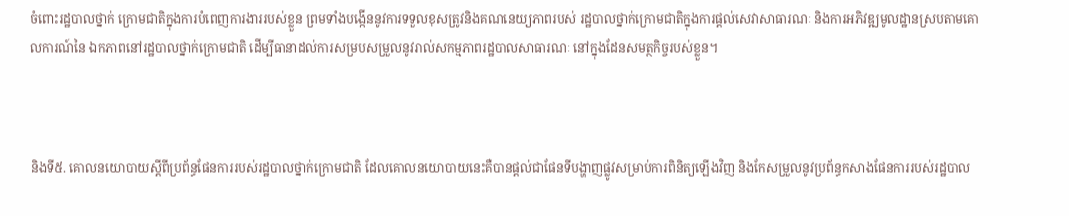ចំពោះរដ្ឋបាលថ្នាក់ ក្រោមជាតិក្នុងការបំពេញការងាររបស់ខ្លួន ព្រមទាំងបង្កើននូវការទទួលខុសត្រូវនិងគណនេយ្យភាពរបស់ រដ្ឋបាលថ្នាក់ក្រោមជាតិក្នុងការផ្តល់សេវាសាធារណៈ និងការអភិវឌ្ឍមូលដ្ឋានស្របតាមគោលការណ៍នៃ ឯកភាពនៅរដ្ឋបាលថ្នាក់ក្រោមជាតិ ដើម្បីធានាដល់ការសម្របសម្រួលនូវរាល់សកម្មភាពរដ្ឋបាលសាធារណៈ នៅក្នុងដែនសមត្ថកិច្ចរបស់ខ្លួន។



និងទី៥. គោលនយោបាយស្តីពីប្រព័ន្ធផែនការរបស់រដ្ឋបាលថ្នាក់ក្រោមជាតិ ដែលគោលនយោបាយនេះគឺបានផ្តល់ជាផែនទីបង្ហាញផ្លូវសម្រាប់ការពិនិត្យឡើងវិញ និងកែសម្រួលនូវប្រព័ន្ធកសាងផែនការរបស់រដ្ឋបាល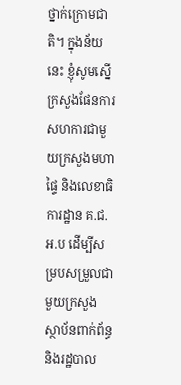ថ្នាក់ក្រោមជាតិ។ ក្នុងន័យនេះ ខ្ញុំសូមស្នើក្រសួងផែនការសហការជាមួយក្រសួងមហាផ្ទៃ និងលេខាធិការដ្ឋាន គ.ជ.អ.ប ដើម្បីសម្របសម្រួលជាមួយក្រសួង ស្ថាប័នពាក់ព័ន្ធ និងរដ្ឋបាល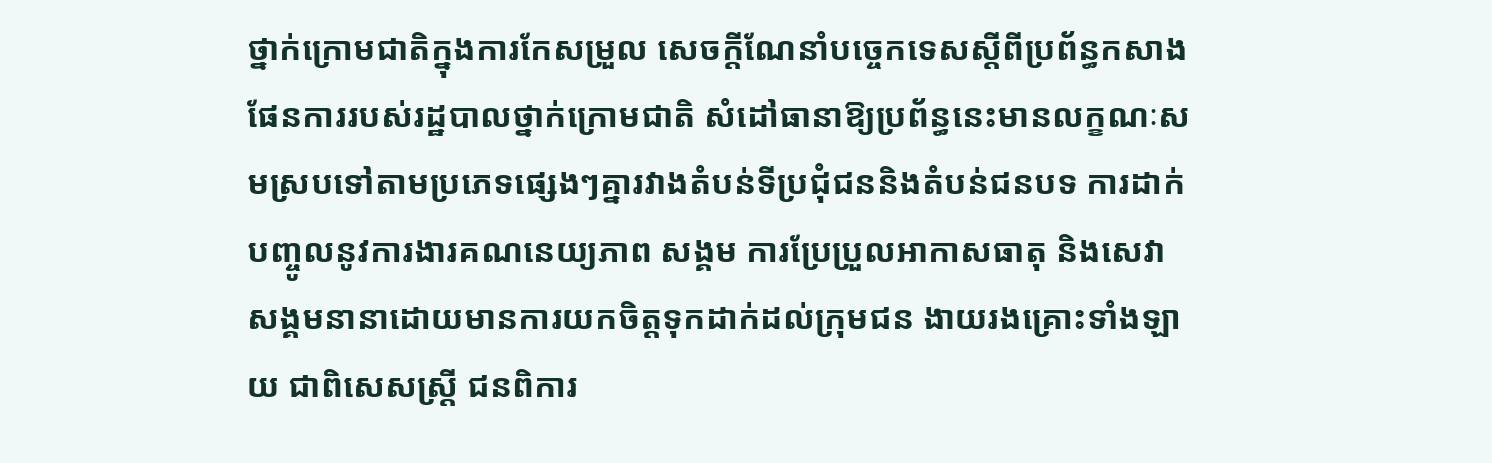ថ្នាក់ក្រោមជាតិក្នុងការកែសម្រួល សេចក្តីណែនាំបច្ចេកទេសស្តីពីប្រព័ន្ធកសាងផែនការរបស់រដ្ឋបាលថ្នាក់ក្រោមជាតិ សំដៅធានាឱ្យប្រព័ន្ធនេះមានលក្ខណៈសមស្របទៅតាមប្រភេទផ្សេងៗគ្នារវាងតំបន់ទីប្រជុំជននិងតំបន់ជនបទ ការដាក់បញ្ចូលនូវការងារគណនេយ្យភាព សង្គម ការប្រែប្រួលអាកាសធាតុ និងសេវាសង្គមនានាដោយមានការយកចិត្តទុកដាក់ដល់ក្រុមជន ងាយរងគ្រោះទាំងឡាយ ជាពិសេសស្ត្រី ជនពិការ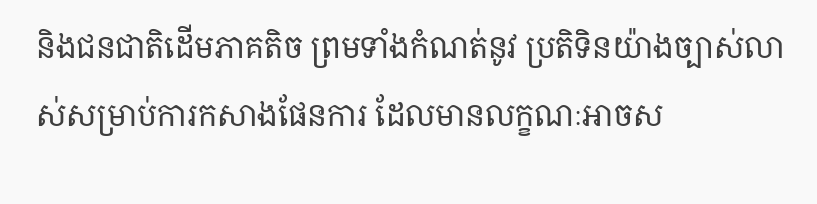និងជនជាតិដើមភាគតិច ព្រមទាំងកំណត់នូវ ប្រតិទិនយ៉ាងច្បាស់លាស់សម្រាប់ការកសាងផែនការ ដែលមានលក្ខណៈអាចស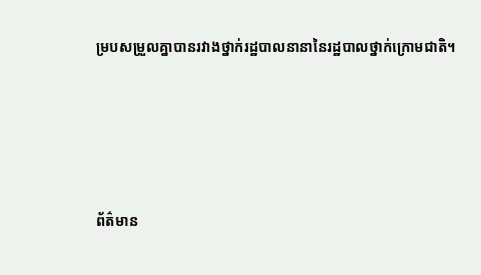ម្របសម្រួលគ្នាបានរវាងថ្នាក់រដ្ឋបាលនានានៃរដ្ឋបាលថ្នាក់ក្រោមជាតិ។





ព័ត៌មាន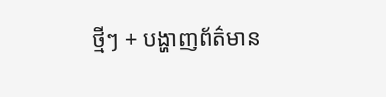ថ្មីៗ + បង្ហាញព័ត៌មាន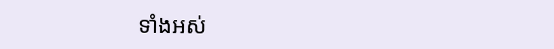ទាំងអស់